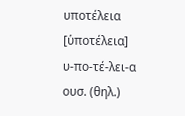υποτέλεια [ὑποτέλεια] υ-πο-τέ-λει-α ουσ. (θηλ.)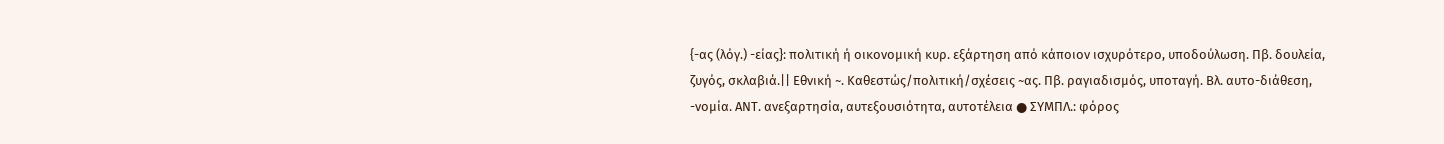{-ας (λόγ.) -είας}: πολιτική ή οικονομική κυρ. εξάρτηση από κάποιον ισχυρότερο, υποδούλωση. Πβ. δουλεία, ζυγός, σκλαβιά.|| Εθνική ~. Καθεστώς/πολιτική/σχέσεις ~ας. Πβ. ραγιαδισμός, υποταγή. Βλ. αυτο-διάθεση, -νομία. ΑΝΤ. ανεξαρτησία, αυτεξουσιότητα, αυτοτέλεια ● ΣΥΜΠΛ.: φόρος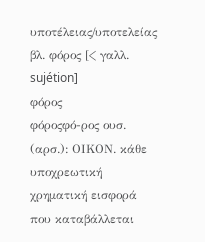υποτέλειας/υποτελείας βλ. φόρος [< γαλλ. sujétion]
φόρος
φόροςφό-ρος ουσ. (αρσ.): ΟΙΚΟΝ. κάθε υποχρεωτική χρηματική εισφορά που καταβάλλεται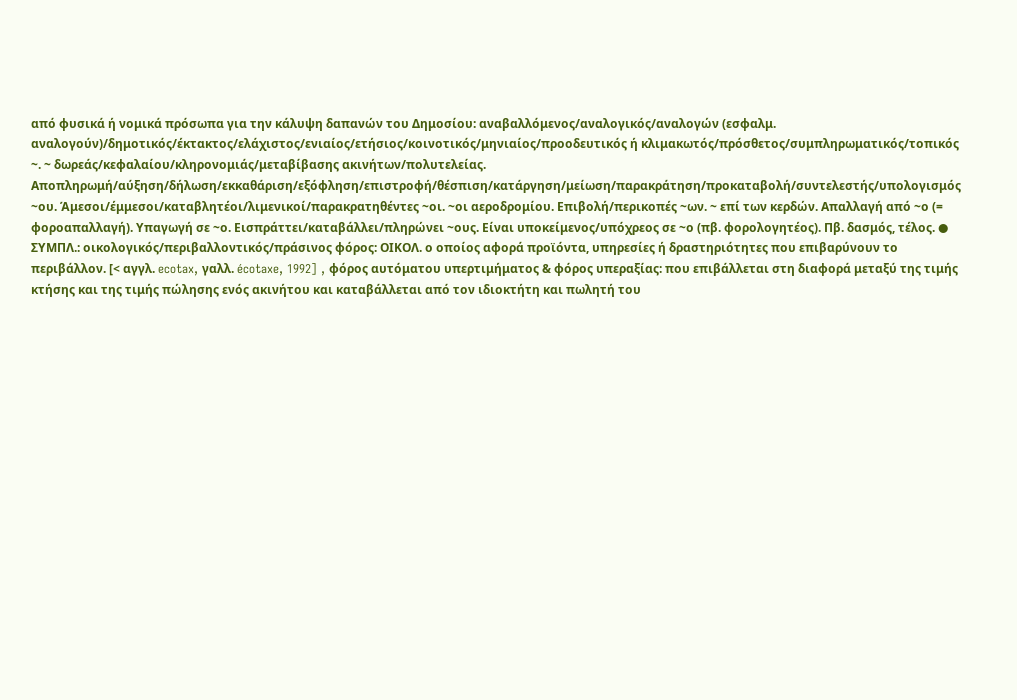από φυσικά ή νομικά πρόσωπα για την κάλυψη δαπανών του Δημοσίου: αναβαλλόμενος/αναλογικός/αναλογών (εσφαλμ. αναλογούν)/δημοτικός/έκτακτος/ελάχιστος/ενιαίος/ετήσιος/κοινοτικός/μηνιαίος/προοδευτικός ή κλιμακωτός/πρόσθετος/συμπληρωματικός/τοπικός ~. ~ δωρεάς/κεφαλαίου/κληρονομιάς/μεταβίβασης ακινήτων/πολυτελείας. Αποπληρωμή/αύξηση/δήλωση/εκκαθάριση/εξόφληση/επιστροφή/θέσπιση/κατάργηση/μείωση/παρακράτηση/προκαταβολή/συντελεστής/υπολογισμός ~ου. Άμεσοι/έμμεσοι/καταβλητέοι/λιμενικοί/παρακρατηθέντες ~οι. ~οι αεροδρομίου. Επιβολή/περικοπές ~ων. ~ επί των κερδών. Απαλλαγή από ~ο (= φοροαπαλλαγή). Υπαγωγή σε ~ο. Εισπράττει/καταβάλλει/πληρώνει ~ους. Είναι υποκείμενος/υπόχρεος σε ~ο (πβ. φορολογητέος). Πβ. δασμός, τέλος. ● ΣΥΜΠΛ.: οικολογικός/περιβαλλοντικός/πράσινος φόρος: ΟΙΚΟΛ. ο οποίος αφορά προϊόντα, υπηρεσίες ή δραστηριότητες που επιβαρύνουν το περιβάλλον. [< αγγλ. ecotax, γαλλ. écotaxe, 1992] , φόρος αυτόματου υπερτιμήματος & φόρος υπεραξίας: που επιβάλλεται στη διαφορά μεταξύ της τιμής κτήσης και της τιμής πώλησης ενός ακινήτου και καταβάλλεται από τον ιδιοκτήτη και πωλητή του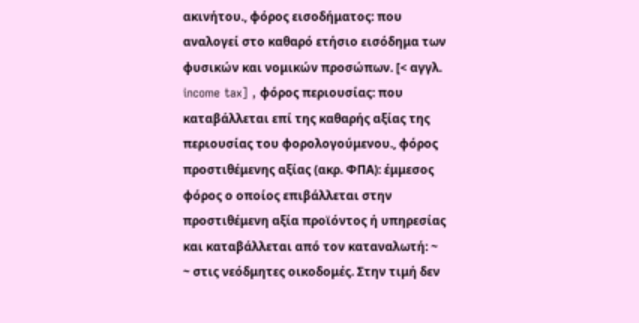ακινήτου., φόρος εισοδήματος: που αναλογεί στο καθαρό ετήσιο εισόδημα των φυσικών και νομικών προσώπων. [< αγγλ. income tax] , φόρος περιουσίας: που καταβάλλεται επί της καθαρής αξίας της περιουσίας του φορολογούμενου., φόρος προστιθέμενης αξίας (ακρ. ΦΠΑ): έμμεσος φόρος ο οποίος επιβάλλεται στην προστιθέμενη αξία προϊόντος ή υπηρεσίας και καταβάλλεται από τον καταναλωτή: ~ ~ στις νεόδμητες οικοδομές. Στην τιμή δεν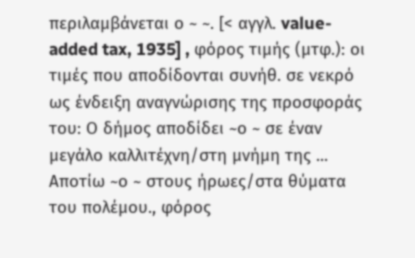περιλαμβάνεται ο ~ ~. [< αγγλ. value-added tax, 1935] , φόρος τιμής (μτφ.): οι τιμές που αποδίδονται συνήθ. σε νεκρό ως ένδειξη αναγνώρισης της προσφοράς του: Ο δήμος αποδίδει ~ο ~ σε έναν μεγάλο καλλιτέχνη/στη μνήμη της ... Αποτίω ~ο ~ στους ήρωες/στα θύματα του πολέμου., φόρος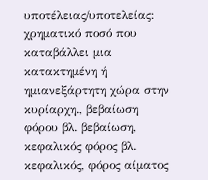υποτέλειας/υποτελείας: χρηματικό ποσό που καταβάλλει μια κατακτημένη ή ημιανεξάρτητη χώρα στην κυρίαρχη., βεβαίωση φόρου βλ. βεβαίωση, κεφαλικός φόρος βλ. κεφαλικός, φόρος αίματος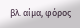βλ. αίμα, φόρος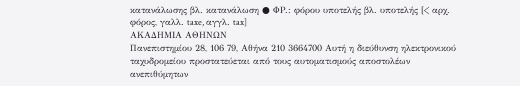κατανάλωσης βλ. κατανάλωση ● ΦΡ.: φόρου υποτελής βλ. υποτελής [< αρχ. φόρος, γαλλ. taxe, αγγλ. tax]
ΑΚΑΔΗΜΙΑ ΑΘΗΝΩΝ
Πανεπιστημίου 28, 106 79, Αθήνα 210 3664700 Αυτή η διεύθυνση ηλεκτρονικού ταχυδρομείου προστατεύεται από τους αυτοματισμούς αποστολέων ανεπιθύμητων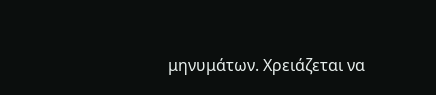μηνυμάτων. Χρειάζεται να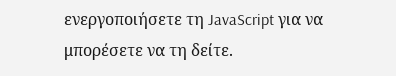ενεργοποιήσετε τη JavaScript για να μπορέσετε να τη δείτε.